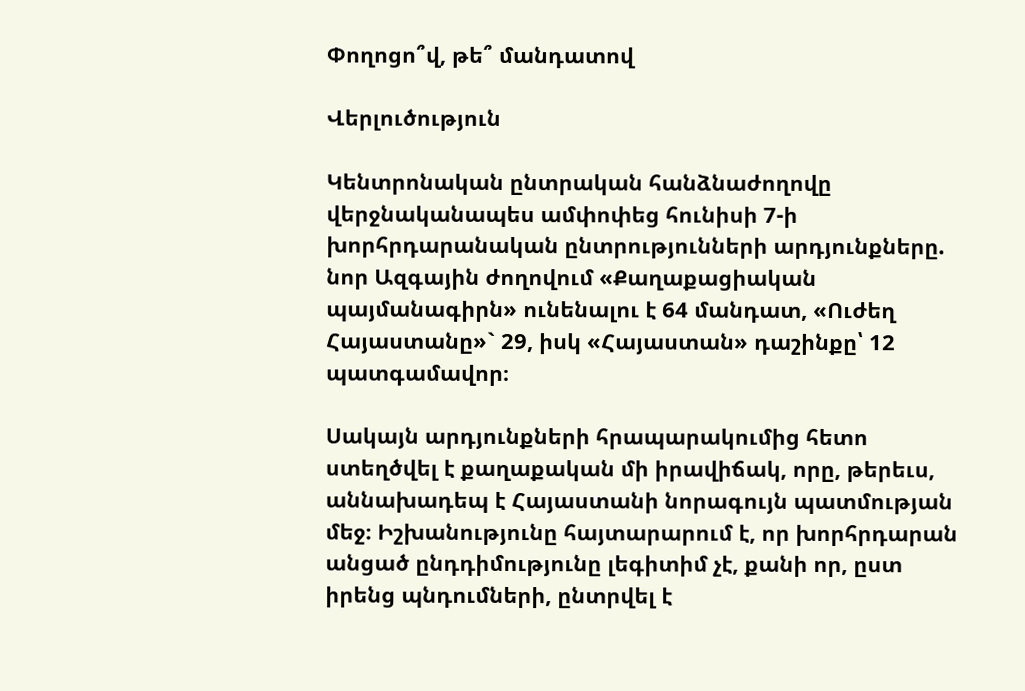Փողոցո՞վ, թե՞ մանդատով

Վերլուծություն

Կենտրոնական ընտրական հանձնաժողովը վերջնականապես ամփոփեց հունիսի 7-ի խորհրդարանական ընտրությունների արդյունքները. նոր Ազգային ժողովում «Քաղաքացիական պայմանագիրն» ունենալու է 64 մանդատ, «Ուժեղ Հայաստանը»` 29, իսկ «Հայաստան» դաշինքը՝ 12 պատգամավոր։

Սակայն արդյունքների հրապարակումից հետո ստեղծվել է քաղաքական մի իրավիճակ, որը, թերեւս, աննախադեպ է Հայաստանի նորագույն պատմության մեջ։ Իշխանությունը հայտարարում է, որ խորհրդարան անցած ընդդիմությունը լեգիտիմ չէ, քանի որ, ըստ իրենց պնդումների, ընտրվել է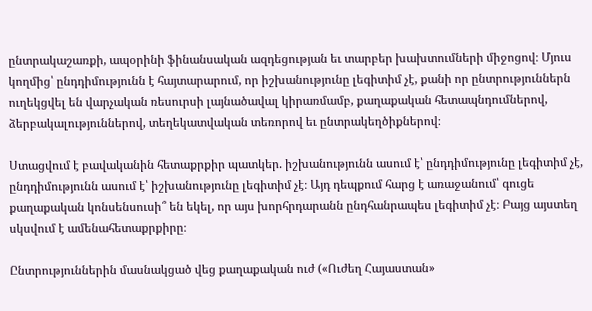ընտրակաշառքի, ապօրինի ֆինանսական ազդեցության եւ տարբեր խախտումների միջոցով։ Մյուս կողմից՝ ընդդիմությունն է հայտարարում, որ իշխանությունը լեգիտիմ չէ, քանի որ ընտրություններն ուղեկցվել են վարչական ռեսուրսի լայնածավալ կիրառմամբ, քաղաքական հետապնդումներով, ձերբակալություններով, տեղեկատվական տեռորով եւ ընտրակեղծիքներով։

Ստացվում է բավականին հետաքրքիր պատկեր. իշխանությունն ասում է՝ ընդդիմությունը լեգիտիմ չէ, ընդդիմությունն ասում է՝ իշխանությունը լեգիտիմ չէ։ Այդ դեպքում հարց է առաջանում՝ գուցե քաղաքական կոնսենսուսի՞ են եկել, որ այս խորհրդարանն ընդհանրապես լեգիտիմ չէ։ Բայց այստեղ սկսվում է ամենահետաքրքիրը։

Ընտրություններին մասնակցած վեց քաղաքական ուժ («Ուժեղ Հայաստան»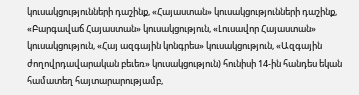կուսակցությունների դաշինք, «Հայաստան» կուսակցությունների դաշինք, «Բարգավաճ Հայաստան» կուսակցություն, «Լուսավոր Հայաստան» կուսակցություն, «Հայ ազգային կոնգրես» կուսակցություն, «Ազգային ժողովրդավարական բեւեռ» կուսակցություն) հունիսի 14-ին հանդես եկան համատեղ հայտարարությամբ,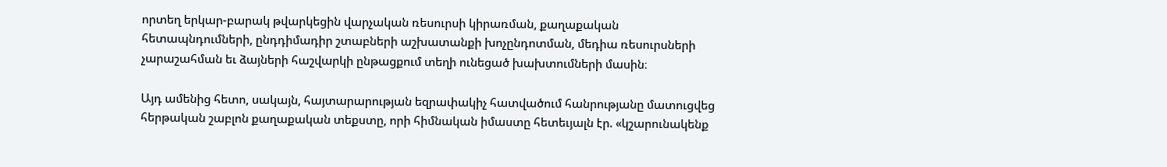որտեղ երկար-բարակ թվարկեցին վարչական ռեսուրսի կիրառման, քաղաքական հետապնդումների, ընդդիմադիր շտաբների աշխատանքի խոչընդոտման, մեդիա ռեսուրսների չարաշահման եւ ձայների հաշվարկի ընթացքում տեղի ունեցած խախտումների մասին։

Այդ ամենից հետո, սակայն, հայտարարության եզրափակիչ հատվածում հանրությանը մատուցվեց հերթական շաբլոն քաղաքական տեքստը, որի հիմնական իմաստը հետեւյալն էր. «կշարունակենք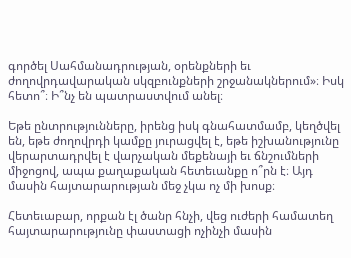գործել Սահմանադրության, օրենքների եւ ժողովրդավարական սկզբունքների շրջանակներում»։ Իսկ հետո՞։ Ի՞նչ են պատրաստվում անել։

Եթե ընտրությունները, իրենց իսկ գնահատմամբ, կեղծվել են, եթե ժողովրդի կամքը յուրացվել է, եթե իշխանությունը վերարտադրվել է վարչական մեքենայի եւ ճնշումների միջոցով, ապա քաղաքական հետեւանքը ո՞րն է։ Այդ մասին հայտարարության մեջ չկա ոչ մի խոսք։

Հետեւաբար, որքան էլ ծանր հնչի, վեց ուժերի համատեղ հայտարարությունը փաստացի ոչինչի մասին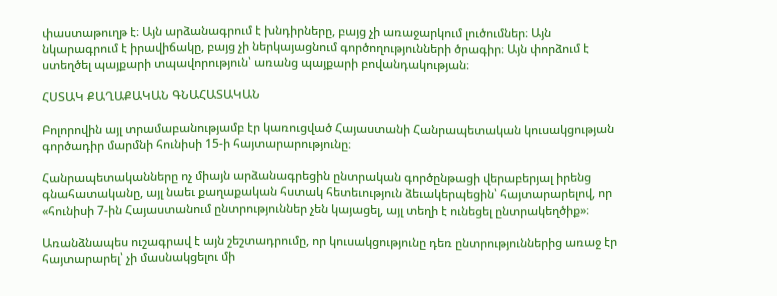փաստաթուղթ է։ Այն արձանագրում է խնդիրները, բայց չի առաջարկում լուծումներ։ Այն նկարագրում է իրավիճակը, բայց չի ներկայացնում գործողությունների ծրագիր։ Այն փորձում է ստեղծել պայքարի տպավորություն՝ առանց պայքարի բովանդակության։

ՀՍՏԱԿ ՔԱՂԱՔԱԿԱՆ ԳՆԱՀԱՏԱԿԱՆ

Բոլորովին այլ տրամաբանությամբ էր կառուցված Հայաստանի Հանրապետական կուսակցության գործադիր մարմնի հունիսի 15-ի հայտարարությունը։

Հանրապետականները ոչ միայն արձանագրեցին ընտրական գործընթացի վերաբերյալ իրենց գնահատականը, այլ նաեւ քաղաքական հստակ հետեւություն ձեւակերպեցին՝ հայտարարելով, որ «հունիսի 7-ին Հայաստանում ընտրություններ չեն կայացել, այլ տեղի է ունեցել ընտրակեղծիք»։

Առանձնապես ուշագրավ է այն շեշտադրումը, որ կուսակցությունը դեռ ընտրություններից առաջ էր հայտարարել՝ չի մասնակցելու մի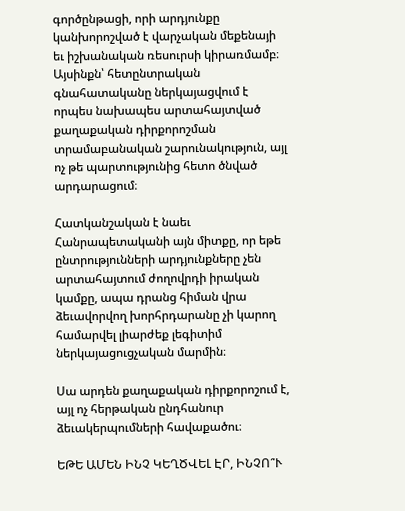գործընթացի, որի արդյունքը կանխորոշված է վարչական մեքենայի եւ իշխանական ռեսուրսի կիրառմամբ։ Այսինքն՝ հետընտրական գնահատականը ներկայացվում է որպես նախապես արտահայտված քաղաքական դիրքորոշման տրամաբանական շարունակություն, այլ ոչ թե պարտությունից հետո ծնված արդարացում։

Հատկանշական է նաեւ Հանրապետականի այն միտքը, որ եթե ընտրությունների արդյունքները չեն արտահայտում ժողովրդի իրական կամքը, ապա դրանց հիման վրա ձեւավորվող խորհրդարանը չի կարող համարվել լիարժեք լեգիտիմ ներկայացուցչական մարմին։

Սա արդեն քաղաքական դիրքորոշում է, այլ ոչ հերթական ընդհանուր ձեւակերպումների հավաքածու։

ԵԹԵ ԱՄԵՆ ԻՆՉ ԿԵՂԾՎԵԼ ԷՐ, ԻՆՉՈ՞Ւ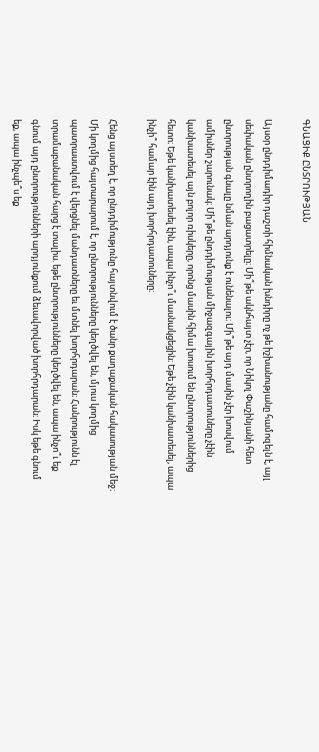ԳՆԱՑԻՔ ԸՆՏՐՈՒԹՅԱՆ

Այսօր ընդդիմադիր դաշտի հիմնական խնդիրը ոչ թե իշխանությանը համոզելն է, այլ սեփական ընտրողին բացատրելը։ Մի՞թե ակնհայտ չէր, որ Նիկոլ Փաշինյանի հետ ընտրության գնալը նման արդյունք է ունենալու։ Մի՞թե այդ մասին չէր խոսվում ամիսներ շարունակ։ Մի՞թե ընդդիմության միջազգային խորհրդատուները չէին կանխատեսել այն բոլոր ռիսկերը, որոնց մասին հիմա խոսում են ընտրություններից հետո։ Եթե կանխատեսել էին, ապա ինչո՞ւ մասնակցեցին։ Եթե չէին կանխատեսել, ապա ինչի՞ համար էին այդ խորհրդատուները։

Հենց այստեղ է, որ ընդդիմությունը հայտնվում է ծանր քաղաքական հակասության մեջ։ Մի կողմից հայտարարում է, որ ընտրությունները կեղծվել են, մյուս կողմից պատրաստվում է վերցնել մանդատները եւ մտնել խորհրդարան։ Հանրությունն էլ տրամաբանական հարց է տալիս. եթե ընտրությունները կեղծվել են, ապա ինչո՞ւ եք գնում այդ ընտրությունների արդյունքում ձեւավորված խորհրդարան։ Իսկ եթե գնում եք, ապա ինչպե՞ս եք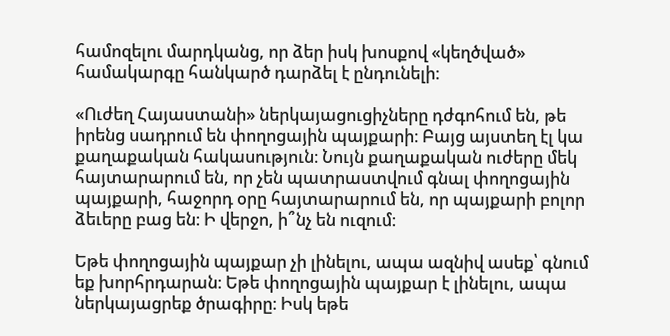համոզելու մարդկանց, որ ձեր իսկ խոսքով «կեղծված» համակարգը հանկարծ դարձել է ընդունելի։

«Ուժեղ Հայաստանի» ներկայացուցիչները դժգոհում են, թե իրենց սադրում են փողոցային պայքարի։ Բայց այստեղ էլ կա քաղաքական հակասություն։ Նույն քաղաքական ուժերը մեկ հայտարարում են, որ չեն պատրաստվում գնալ փողոցային պայքարի, հաջորդ օրը հայտարարում են, որ պայքարի բոլոր ձեւերը բաց են։ Ի վերջո, ի՞նչ են ուզում։

Եթե փողոցային պայքար չի լինելու, ապա ազնիվ ասեք՝ գնում եք խորհրդարան։ Եթե փողոցային պայքար է լինելու, ապա ներկայացրեք ծրագիրը։ Իսկ եթե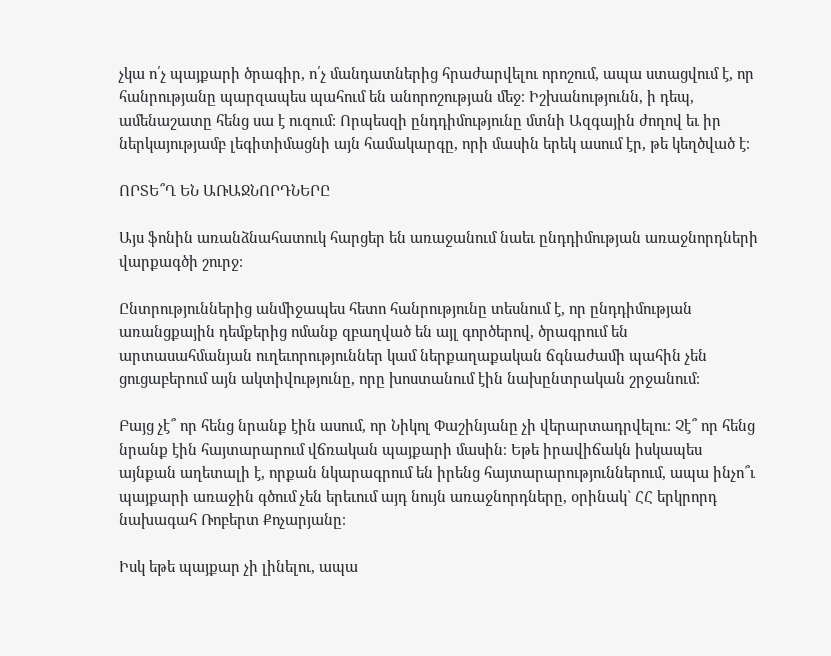չկա ո՛չ պայքարի ծրագիր, ո՛չ մանդատներից հրաժարվելու որոշում, ապա ստացվում է, որ հանրությանը պարզապես պահում են անորոշության մեջ։ Իշխանությունն, ի դեպ, ամենաշատը հենց սա է ուզում։ Որպեսզի ընդդիմությունը մտնի Ազգային ժողով եւ իր ներկայությամբ լեգիտիմացնի այն համակարգը, որի մասին երեկ ասում էր, թե կեղծված է։

ՈՐՏԵ՞Ղ ԵՆ ԱՌԱՋՆՈՐԴՆԵՐԸ

Այս ֆոնին առանձնահատուկ հարցեր են առաջանում նաեւ ընդդիմության առաջնորդների վարքագծի շուրջ։

Ընտրություններից անմիջապես հետո հանրությունը տեսնում է, որ ընդդիմության առանցքային դեմքերից ոմանք զբաղված են այլ գործերով, ծրագրում են արտասահմանյան ուղեւորություններ կամ ներքաղաքական ճգնաժամի պահին չեն ցուցաբերում այն ակտիվությունը, որը խոստանում էին նախընտրական շրջանում։

Բայց չէ՞ որ հենց նրանք էին ասում, որ Նիկոլ Փաշինյանը չի վերարտադրվելու։ Չէ՞ որ հենց նրանք էին հայտարարում վճռական պայքարի մասին։ Եթե իրավիճակն իսկապես այնքան աղետալի է, որքան նկարագրում են իրենց հայտարարություններում, ապա ինչո՞ւ պայքարի առաջին գծում չեն երեւում այդ նույն առաջնորդները, օրինակ` ՀՀ երկրորդ նախագահ Ռոբերտ Քոչարյանը։

Իսկ եթե պայքար չի լինելու, ապա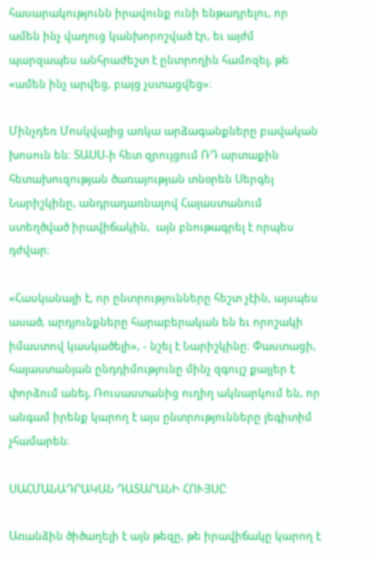հասարակությունն իրավունք ունի ենթադրելու, որ ամեն ինչ վաղուց կանխորոշված էր, եւ այժմ պարզապես անհրաժեշտ է ընտրողին համոզել, թե «ամեն ինչ արվեց, բայց չստացվեց»։

Մինչդեռ Մոսկվայից առկա արձագանքները բավական խոսուն են։ ՏԱՍՍ-ի հետ զրույցում ՌԴ արտաքին հետախուզության ծառայության տնօրեն Սերգեյ Նարիշկինը, անդրադառնալով Հայաստանում ստեղծված իրավիճակին,  այն բնութագրել է որպես դժվար։

«Հասկանալի է, որ ընտրությունները հեշտ չէին, այսպես ասած, արդյունքները հարաբերական են եւ որոշակի իմաստով կասկածելի», - նշել է Նարիշկինը։ Փաստացի, հայաստանյան ընդդիմությունը մինչ զգույշ քայլեր է փորձում անել, Ռուսաստանից ուղիղ ակնարկում են, որ անգամ իրենք կարող է այս ընտրությունները լեգիտիմ չհամարեն։

ՍԱՀՄԱՆԱԴՐԱԿԱՆ ԴԱՏԱՐԱՆԻ ՀՈՒՅՍԸ

Առանձին ծիծաղելի է այն թեզը, թե իրավիճակը կարող է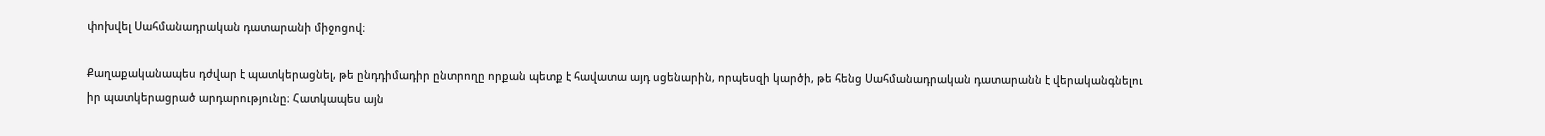փոխվել Սահմանադրական դատարանի միջոցով։

Քաղաքականապես դժվար է պատկերացնել, թե ընդդիմադիր ընտրողը որքան պետք է հավատա այդ սցենարին, որպեսզի կարծի, թե հենց Սահմանադրական դատարանն է վերականգնելու իր պատկերացրած արդարությունը։ Հատկապես այն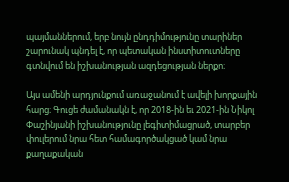պայմաններում, երբ նույն ընդդիմությունը տարիներ շարունակ պնդել է, որ պետական ինստիտուտները գտնվում են իշխանության ազդեցության ներքո։

Այս ամենի արդյունքում առաջանում է ավելի խորքային հարց։ Գուցե ժամանակն է, որ 2018-ին եւ 2021-ին Նիկոլ Փաշինյանի իշխանությունը լեգիտիմացրած, տարբեր փուլերում նրա հետ համագործակցած կամ նրա քաղաքական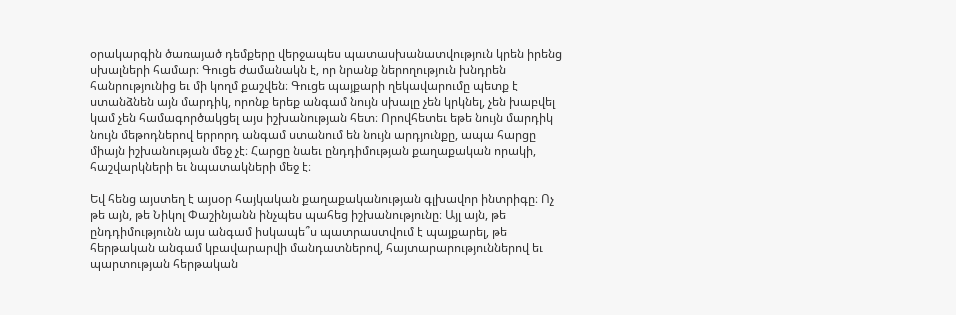օրակարգին ծառայած դեմքերը վերջապես պատասխանատվություն կրեն իրենց սխալների համար։ Գուցե ժամանակն է, որ նրանք ներողություն խնդրեն հանրությունից եւ մի կողմ քաշվեն։ Գուցե պայքարի ղեկավարումը պետք է ստանձնեն այն մարդիկ, որոնք երեք անգամ նույն սխալը չեն կրկնել, չեն խաբվել կամ չեն համագործակցել այս իշխանության հետ։ Որովհետեւ եթե նույն մարդիկ նույն մեթոդներով երրորդ անգամ ստանում են նույն արդյունքը, ապա հարցը միայն իշխանության մեջ չէ։ Հարցը նաեւ ընդդիմության քաղաքական որակի, հաշվարկների եւ նպատակների մեջ է։

Եվ հենց այստեղ է այսօր հայկական քաղաքականության գլխավոր ինտրիգը։ Ոչ թե այն, թե Նիկոլ Փաշինյանն ինչպես պահեց իշխանությունը։ Այլ այն, թե ընդդիմությունն այս անգամ իսկապե՞ս պատրաստվում է պայքարել, թե հերթական անգամ կբավարարվի մանդատներով, հայտարարություններով եւ պարտության հերթական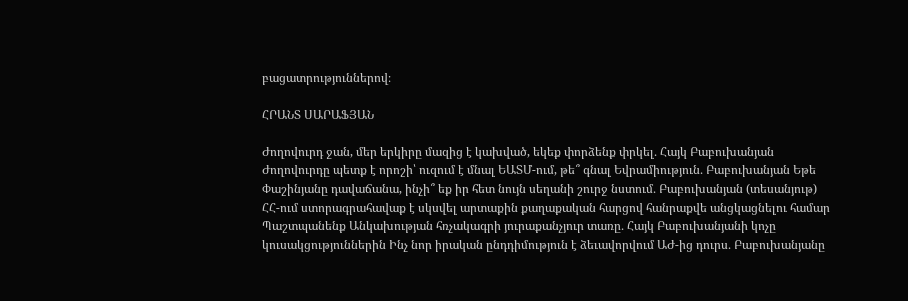բացատրություններով։

ՀՐԱՆՏ ՍԱՐԱՖՅԱՆ

Ժողովուրդ ջան, մեր երկիրը մազից է կախված, եկեք փորձենք փրկել․ Հայկ Բաբուխանյան Ժողովուրդը պետք է որոշի՝ ուզում է մնալ ԵԱՏՄ-ում, թե՞ գնալ Եվրամիություն․ Բաբուխանյան Եթե Փաշինյանը դավաճանա, ինչի՞ եք իր հետ նույն սեղանի շուրջ նստում․ Բաբուխանյան (տեսանյութ) ՀՀ-ում ստորագրահավաք է սկսվել արտաքին քաղաքական հարցով հանրաքվե անցկացնելու համար Պաշտպանենք Անկախության հռչակագրի յուրաքանչյուր տառը․ Հայկ Բաբուխանյանի կոչը կուսակցություններին Ինչ նոր իրական ընդդիմություն է ձեւավորվում ԱԺ-ից դուրս․ Բաբուխանյանը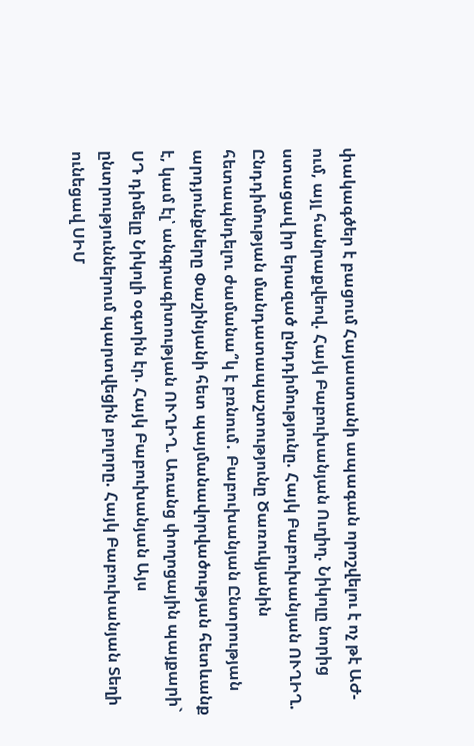փակագծեր է բացում Հայաստանի ապագան որոշվելու է ոչ թէ ԱԺ-ում, այլ հանրաքվեով. Հայկ Բաբուխանյան Ուղիղ. Նիկոլը նորից ստացավ իր երազած ընդդիմությունը. Հայկ Բաբուխանյան ՈՒՂԻՂ. Ընդդիմության մանդատապաշտությունը Ծառուկյանին հետապնդելու ժամանա՞կ է բռնում․ Բաբուխանյան Ընտրության արդյունքները Փաշինյանի հետ պայմանավորվածության հետևանք է, կամ էլ՝ անգրագիտության ՈՒՂԻՂ. Առանց փողոցային պայքարի` ՍԴ դիմելը Նիկոլի օգտին էր. Հայկ Բաբուխանյան Այս ընտրություններում պարտվեցին բոլորը. Հայկ Բաբուխանյան Տեղի ունեցավ ՍԻՄ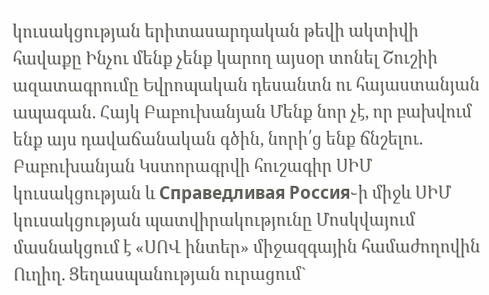կուսակցության երիտասարդական թեվի ակտիվի հավաքը Ինչու մենք չենք կարող այսօր տոնել Շուշիի ազատագրումը Եվրոպական դեսանտն ու հայաստանյան ապագան. Հայկ Բաբուխանյան Մենք նոր չէ, որ բախվում ենք այս դավաճանական գծին, նորի՛ց ենք ճնշելու. Բաբուխանյան Կստորագրվի հուշագիր ՍԻՄ կուսակցության և Справедливая Россия֊ի միջև ՍԻՄ կուսակցության պատվիրակությունը Մոսկվայում մասնակցում է «ՍՈՎ ինտեր» միջազգային համաժողովին Ուղիղ. Ցեղասպանության ուրացում`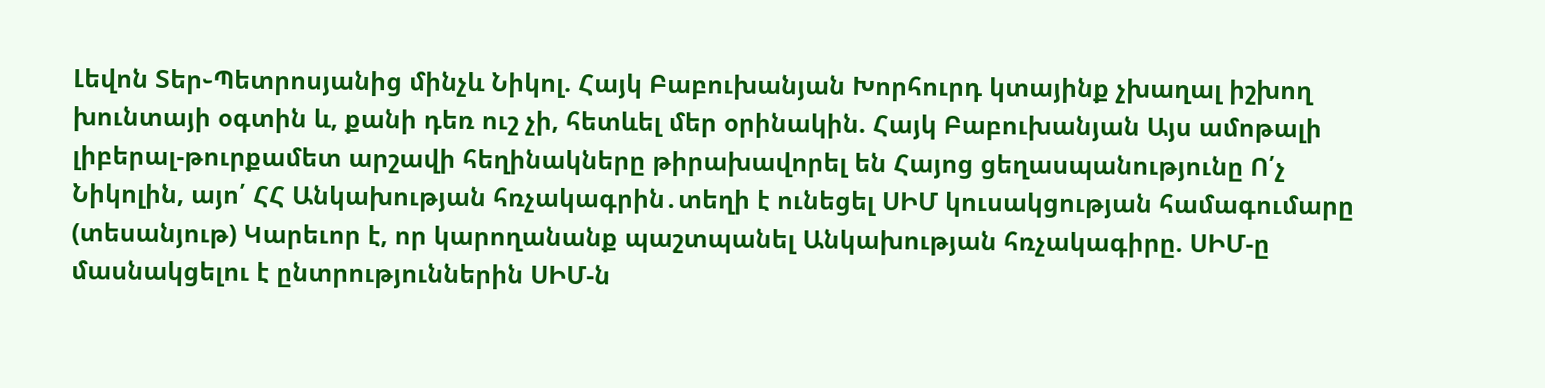Լեվոն Տեր֊Պետրոսյանից մինչև Նիկոլ. Հայկ Բաբուխանյան Խորհուրդ կտայինք չխաղալ իշխող խունտայի օգտին և, քանի դեռ ուշ չի, հետևել մեր օրինակին. Հայկ Բաբուխանյան Այս ամոթալի լիբերալ-թուրքամետ արշավի հեղինակները թիրախավորել են Հայոց ցեղասպանությունը Ո՛չ Նիկոլին, այո՛ ՀՀ Անկախության հռչակագրին․տեղի է ունեցել ՍԻՄ կուսակցության համագումարը (տեսանյութ) Կարեւոր է, որ կարողանանք պաշտպանել Անկախության հռչակագիրը. ՍԻՄ-ը մասնակցելու է ընտրություններին ՍԻՄ-ն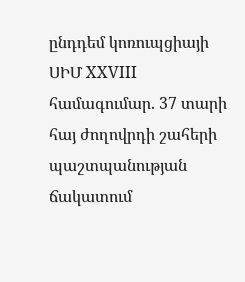ընդդեմ կոռուպցիայի ՍԻՄ XXVIII համագումար. 37 տարի հայ ժողովրդի շահերի պաշտպանության ճակատում